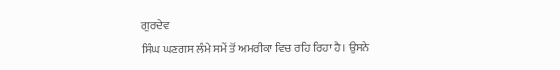ਗੁਰਦੇਵ
ਸਿੰਘ ਘਣਗਸ ਲੰਮੇ ਸਮੇਂ ਤੋਂ ਅਮਰੀਕਾ ਵਿਚ ਰਹਿ ਰਿਹਾ ਹੈ। ਉਸਨੇ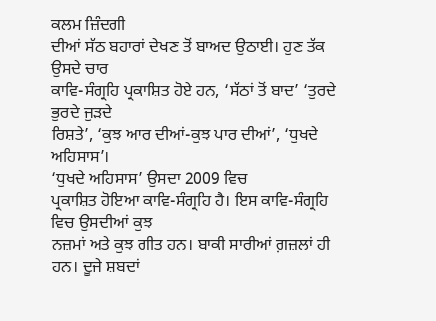ਕਲਮ ਜ਼ਿੰਦਗੀ
ਦੀਆਂ ਸੱਠ ਬਹਾਰਾਂ ਦੇਖਣ ਤੋਂ ਬਾਅਦ ਉਠਾਈ। ਹੁਣ ਤੱਕ ਉਸਦੇ ਚਾਰ
ਕਾਵਿ-ਸੰਗ੍ਰਹਿ ਪ੍ਰਕਾਸ਼ਿਤ ਹੋਏ ਹਨ, ‘ਸੱਠਾਂ ਤੋਂ ਬਾਦ’ ‘ਤੁਰਦੇ ਭੁਰਦੇ ਜੁੜਦੇ
ਰਿਸ਼ਤੇ’, ‘ਕੁਝ ਆਰ ਦੀਆਂ-ਕੁਝ ਪਾਰ ਦੀਆਂ’, ‘ਧੁਖਦੇ ਅਹਿਸਾਸ’।
‘ਧੁਖਦੇ ਅਹਿਸਾਸ’ ਉਸਦਾ 2009 ਵਿਚ
ਪ੍ਰਕਾਸ਼ਿਤ ਹੋਇਆ ਕਾਵਿ-ਸੰਗ੍ਰਹਿ ਹੈ। ਇਸ ਕਾਵਿ-ਸੰਗ੍ਰਹਿ ਵਿਚ ਉਸਦੀਆਂ ਕੁਝ
ਨਜ਼ਮਾਂ ਅਤੇ ਕੁਝ ਗੀਤ ਹਨ। ਬਾਕੀ ਸਾਰੀਆਂ ਗ਼ਜ਼ਲਾਂ ਹੀ ਹਨ। ਦੂਜੇ ਸ਼ਬਦਾਂ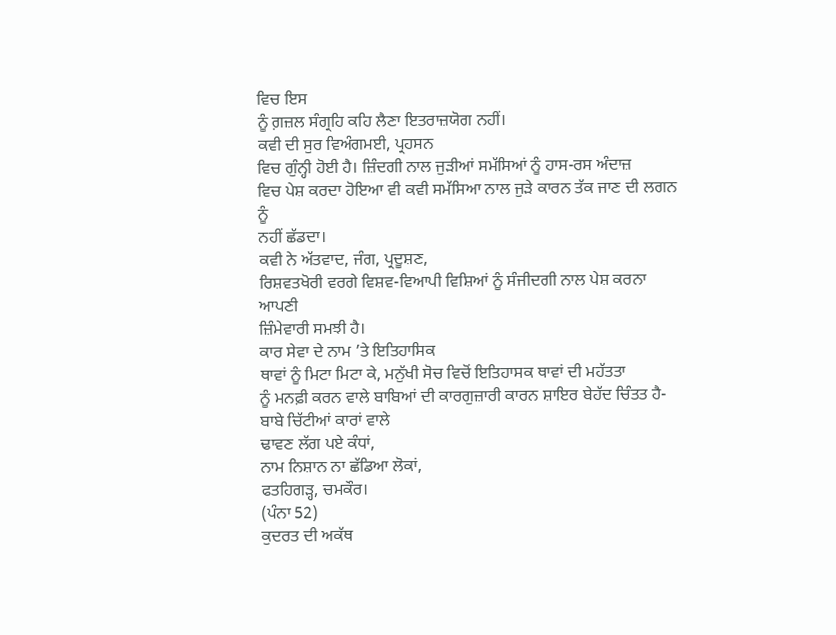ਵਿਚ ਇਸ
ਨੂੰ ਗ਼ਜ਼ਲ ਸੰਗ੍ਰਹਿ ਕਹਿ ਲੈਣਾ ਇਤਰਾਜ਼ਯੋਗ ਨਹੀਂ।
ਕਵੀ ਦੀ ਸੁਰ ਵਿਅੰਗਮਈ, ਪ੍ਰਹਸਨ
ਵਿਚ ਗੁੰਨ੍ਹੀ ਹੋਈ ਹੈ। ਜ਼ਿੰਦਗੀ ਨਾਲ ਜੁੜੀਆਂ ਸਮੱਸਿਆਂ ਨੂੰ ਹਾਸ-ਰਸ ਅੰਦਾਜ਼
ਵਿਚ ਪੇਸ਼ ਕਰਦਾ ਹੋਇਆ ਵੀ ਕਵੀ ਸਮੱਸਿਆ ਨਾਲ ਜੁੜੇ ਕਾਰਨ ਤੱਕ ਜਾਣ ਦੀ ਲਗਨ ਨੂੰ
ਨਹੀਂ ਛੱਡਦਾ।
ਕਵੀ ਨੇ ਅੱਤਵਾਦ, ਜੰਗ, ਪ੍ਰਦੂਸ਼ਣ,
ਰਿਸ਼ਵਤਖੋਰੀ ਵਰਗੇ ਵਿਸ਼ਵ-ਵਿਆਪੀ ਵਿਸ਼ਿਆਂ ਨੂੰ ਸੰਜੀਦਗੀ ਨਾਲ ਪੇਸ਼ ਕਰਨਾ ਆਪਣੀ
ਜ਼ਿੰਮੇਵਾਰੀ ਸਮਝੀ ਹੈ।
ਕਾਰ ਸੇਵਾ ਦੇ ਨਾਮ ’ਤੇ ਇਤਿਹਾਸਿਕ
ਥਾਵਾਂ ਨੂੰ ਮਿਟਾ ਮਿਟਾ ਕੇ, ਮਨੁੱਖੀ ਸੋਚ ਵਿਚੋਂ ਇਤਿਹਾਸਕ ਥਾਵਾਂ ਦੀ ਮਹੱਤਤਾ
ਨੂੰ ਮਨਫ਼ੀ ਕਰਨ ਵਾਲੇ ਬਾਬਿਆਂ ਦੀ ਕਾਰਗੁਜ਼ਾਰੀ ਕਾਰਨ ਸ਼ਾਇਰ ਬੇਹੱਦ ਚਿੰਤਤ ਹੈ-
ਬਾਬੇ ਚਿੱਟੀਆਂ ਕਾਰਾਂ ਵਾਲੇ
ਢਾਵਣ ਲੱਗ ਪਏ ਕੰਧਾਂ,
ਨਾਮ ਨਿਸ਼ਾਨ ਨਾ ਛੱਡਿਆ ਲੋਕਾਂ,
ਫਤਹਿਗੜ੍ਹ, ਚਮਕੌਰ।
(ਪੰਨਾ 52)
ਕੁਦਰਤ ਦੀ ਅਕੱਥ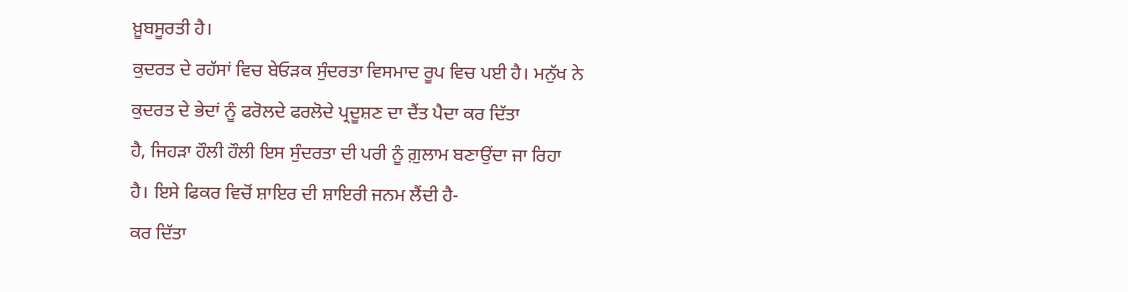ਖ਼ੂਬਸੂਰਤੀ ਹੈ।
ਕੁਦਰਤ ਦੇ ਰਹੱਸਾਂ ਵਿਚ ਬੇਓੜਕ ਸੁੰਦਰਤਾ ਵਿਸਮਾਦ ਰੂਪ ਵਿਚ ਪਈ ਹੈ। ਮਨੁੱਖ ਨੇ
ਕੁਦਰਤ ਦੇ ਭੇਦਾਂ ਨੂੰ ਫਰੋਲਦੇ ਫਰਲੋਦੇ ਪ੍ਰਦੂਸ਼ਣ ਦਾ ਦੈਂਤ ਪੈਦਾ ਕਰ ਦਿੱਤਾ
ਹੈ, ਜਿਹੜਾ ਹੌਲੀ ਹੌਲੀ ਇਸ ਸੁੰਦਰਤਾ ਦੀ ਪਰੀ ਨੂੰ ਗ਼ੁਲਾਮ ਬਣਾਉਂਦਾ ਜਾ ਰਿਹਾ
ਹੈ। ਇਸੇ ਫਿਕਰ ਵਿਚੋਂ ਸ਼ਾਇਰ ਦੀ ਸ਼ਾਇਰੀ ਜਨਮ ਲੈਂਦੀ ਹੈ-
ਕਰ ਦਿੱਤਾ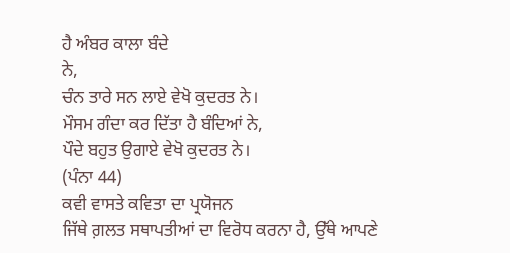ਹੈ ਅੰਬਰ ਕਾਲਾ ਬੰਦੇ
ਨੇ,
ਚੰਨ ਤਾਰੇ ਸਨ ਲਾਏ ਵੇਖੋ ਕੁਦਰਤ ਨੇ।
ਮੌਸਮ ਗੰਦਾ ਕਰ ਦਿੱਤਾ ਹੈ ਬੰਦਿਆਂ ਨੇ,
ਪੌਦੇ ਬਹੁਤ ਉਗਾਏ ਵੇਖੋ ਕੁਦਰਤ ਨੇ।
(ਪੰਨਾ 44)
ਕਵੀ ਵਾਸਤੇ ਕਵਿਤਾ ਦਾ ਪ੍ਰਯੋਜਨ
ਜਿੱਥੇ ਗ਼ਲਤ ਸਥਾਪਤੀਆਂ ਦਾ ਵਿਰੋਧ ਕਰਨਾ ਹੈ, ਉੱਥੇ ਆਪਣੇ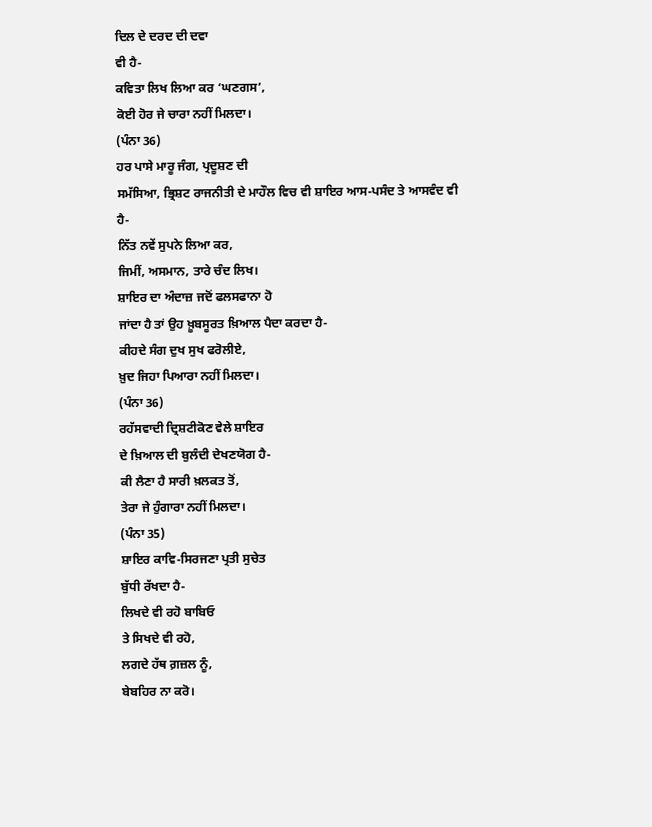ਦਿਲ ਦੇ ਦਰਦ ਦੀ ਦਵਾ
ਵੀ ਹੈ-
ਕਵਿਤਾ ਲਿਖ ਲਿਆ ਕਰ ‘ਘਣਗਸ’,
ਕੋਈ ਹੋਰ ਜੇ ਚਾਰਾ ਨਹੀਂ ਮਿਲਦਾ।
(ਪੰਨਾ 36)
ਹਰ ਪਾਸੇ ਮਾਰੂ ਜੰਗ, ਪ੍ਰਦੂਸ਼ਣ ਦੀ
ਸਮੱਸਿਆ, ਭ੍ਰਿਸ਼ਟ ਰਾਜਨੀਤੀ ਦੇ ਮਾਹੌਲ ਵਿਚ ਵੀ ਸ਼ਾਇਰ ਆਸ-ਪਸੰਦ ਤੇ ਆਸਵੰਦ ਵੀ
ਹੈ-
ਨਿੱਤ ਨਵੇਂ ਸੁਪਨੇ ਲਿਆ ਕਰ,
ਜਿਮੀਂ, ਅਸਮਾਨ, ਤਾਰੇ ਚੰਦ ਲਿਖ।
ਸ਼ਾਇਰ ਦਾ ਅੰਦਾਜ਼ ਜਦੋਂ ਫਲਸਫਾਨਾ ਹੋ
ਜਾਂਦਾ ਹੈ ਤਾਂ ਉਹ ਖ਼ੂਬਸੂਰਤ ਖ਼ਿਆਲ ਪੈਦਾ ਕਰਦਾ ਹੈ-
ਕੀਹਦੇ ਸੰਗ ਦੁਖ ਸੁਖ ਫਰੋਲੀਏ,
ਖ਼ੁਦ ਜਿਹਾ ਪਿਆਰਾ ਨਹੀਂ ਮਿਲਦਾ।
(ਪੰਨਾ 36)
ਰਹੱਸਵਾਦੀ ਦ੍ਰਿਸ਼ਟੀਕੋਣ ਵੇਲੇ ਸ਼ਾਇਰ
ਦੇ ਖ਼ਿਆਲ ਦੀ ਬੁਲੰਦੀ ਦੇਖਣਯੋਗ ਹੈ-
ਕੀ ਲੈਣਾ ਹੈ ਸਾਰੀ ਖ਼ਲਕਤ ਤੋਂ,
ਤੇਰਾ ਜੇ ਹੁੰਗਾਰਾ ਨਹੀਂ ਮਿਲਦਾ।
(ਪੰਨਾ 35)
ਸ਼ਾਇਰ ਕਾਵਿ-ਸਿਰਜਣਾ ਪ੍ਰਤੀ ਸੁਚੇਤ
ਬੁੱਧੀ ਰੱਖਦਾ ਹੈ-
ਲਿਖਦੇ ਵੀ ਰਹੋ ਬਾਬਿਓ
ਤੇ ਸਿਖਦੇ ਵੀ ਰਹੋ,
ਲਗਦੇ ਹੱਥ ਗ਼ਜ਼ਲ ਨੂੰ,
ਬੇਬਹਿਰ ਨਾ ਕਰੋ।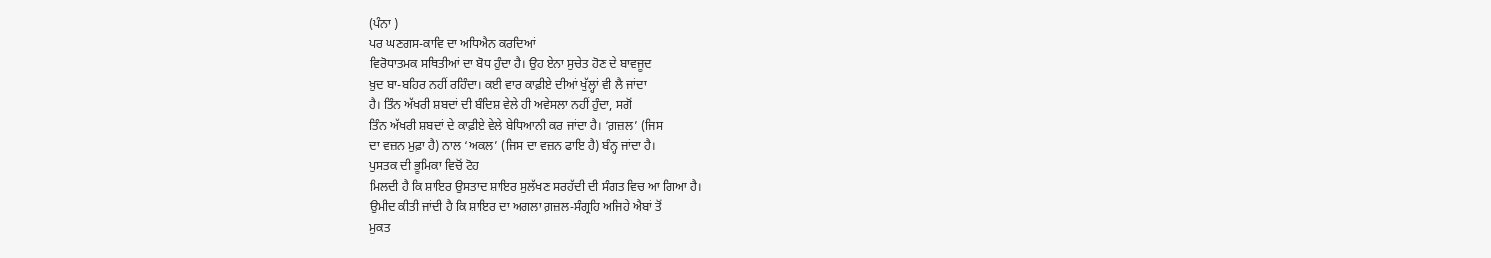(ਪੰਨਾ )
ਪਰ ਘਣਗਸ-ਕਾਵਿ ਦਾ ਅਧਿਐਨ ਕਰਦਿਆਂ
ਵਿਰੋਧਾਤਮਕ ਸਥਿਤੀਆਂ ਦਾ ਬੋਧ ਹੁੰਦਾ ਹੈ। ਉਹ ਏਨਾ ਸੁਚੇਤ ਹੋਣ ਦੇ ਬਾਵਜੂਦ
ਖ਼ੁਦ ਬਾ-ਬਹਿਰ ਨਹੀਂ ਰਹਿੰਦਾ। ਕਈ ਵਾਰ ਕਾਫ਼ੀਏ ਦੀਆਂ ਖੁੱਲ੍ਹਾਂ ਵੀ ਲੈ ਜਾਂਦਾ
ਹੈ। ਤਿੰਨ ਅੱਖਰੀ ਸ਼ਬਦਾਂ ਦੀ ਬੰਦਿਸ਼ ਵੇਲੇ ਹੀ ਅਵੇਸਲਾ ਨਹੀਂ ਹੁੰਦਾ, ਸਗੋਂ
ਤਿੰਨ ਅੱਖਰੀ ਸ਼ਬਦਾਂ ਦੇ ਕਾਫ਼ੀਏ ਵੇਲੇ ਬੇਧਿਆਨੀ ਕਰ ਜਾਂਦਾ ਹੈ। ‘ਗ਼ਜ਼ਲ’ (ਜਿਸ
ਦਾ ਵਜ਼ਨ ਮੁਫ਼ਾ ਹੈ) ਨਾਲ ‘ਅਕਲ’ (ਜਿਸ ਦਾ ਵਜ਼ਨ ਫਾਇ ਹੈ) ਬੰਨ੍ਹ ਜਾਂਦਾ ਹੈ।
ਪੁਸਤਕ ਦੀ ਭੂਮਿਕਾ ਵਿਚੋਂ ਟੋਹ
ਮਿਲਦੀ ਹੈ ਕਿ ਸ਼ਾਇਰ ਉਸਤਾਦ ਸ਼ਾਇਰ ਸੁਲੱਖਣ ਸਰਹੱਦੀ ਦੀ ਸੰਗਤ ਵਿਚ ਆ ਗਿਆ ਹੈ।
ਉਮੀਦ ਕੀਤੀ ਜਾਂਦੀ ਹੈ ਕਿ ਸ਼ਾਇਰ ਦਾ ਅਗਲਾ ਗ਼ਜ਼ਲ-ਸੰਗ੍ਰਹਿ ਅਜਿਹੇ ਐਬਾਂ ਤੋਂ
ਮੁਕਤ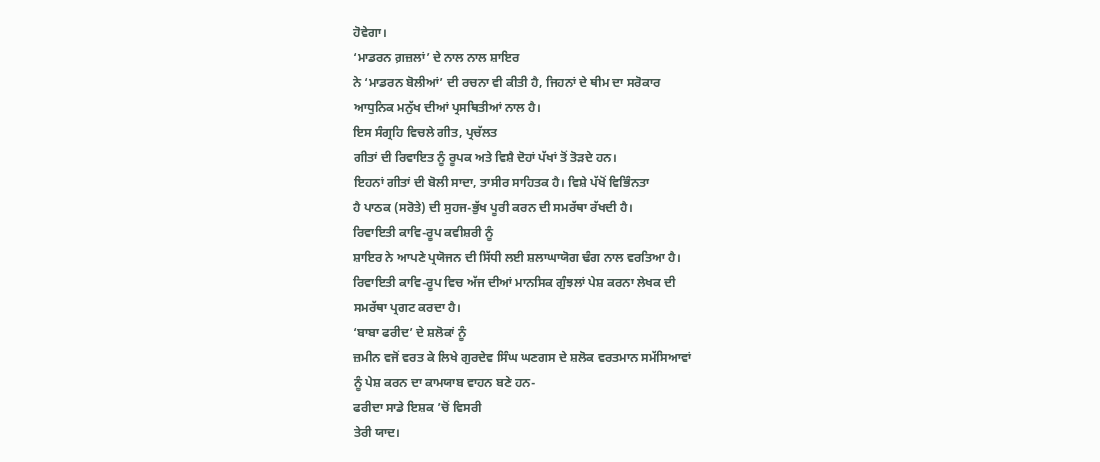ਹੋਵੇਗਾ।
‘ਮਾਡਰਨ ਗ਼ਜ਼ਲਾਂ’ ਦੇ ਨਾਲ ਨਾਲ ਸ਼ਾਇਰ
ਨੇ ‘ਮਾਡਰਨ ਬੋਲੀਆਂ’ ਦੀ ਰਚਨਾ ਵੀ ਕੀਤੀ ਹੈ, ਜਿਹਨਾਂ ਦੇ ਥੀਮ ਦਾ ਸਰੋਕਾਰ
ਆਧੁਨਿਕ ਮਨੁੱਖ ਦੀਆਂ ਪ੍ਰਸਥਿਤੀਆਂ ਨਾਲ ਹੈ।
ਇਸ ਸੰਗ੍ਰਹਿ ਵਿਚਲੇ ਗੀਤ, ਪ੍ਰਚੱਲਤ
ਗੀਤਾਂ ਦੀ ਰਿਵਾਇਤ ਨੂੰ ਰੂਪਕ ਅਤੇ ਵਿਸ਼ੈ ਦੋਹਾਂ ਪੱਖਾਂ ਤੋਂ ਤੋੜਦੇ ਹਨ।
ਇਹਨਾਂ ਗੀਤਾਂ ਦੀ ਬੋਲੀ ਸਾਦਾ, ਤਾਸੀਰ ਸਾਹਿਤਕ ਹੈ। ਵਿਸ਼ੇ ਪੱਖੋਂ ਵਿਭਿੰਨਤਾ
ਹੈ ਪਾਠਕ (ਸਰੋਤੇ) ਦੀ ਸੁਹਜ-ਭੁੱਖ ਪੂਰੀ ਕਰਨ ਦੀ ਸਮਰੱਥਾ ਰੱਖਦੀ ਹੈ।
ਰਿਵਾਇਤੀ ਕਾਵਿ-ਰੂਪ ਕਵੀਸ਼ਰੀ ਨੂੰ
ਸ਼ਾਇਰ ਨੇ ਆਪਣੇ ਪ੍ਰਯੋਜਨ ਦੀ ਸਿੱਧੀ ਲਈ ਸ਼ਲਾਘਾਯੋਗ ਢੰਗ ਨਾਲ ਵਰਤਿਆ ਹੈ।
ਰਿਵਾਇਤੀ ਕਾਵਿ-ਰੂਪ ਵਿਚ ਅੱਜ ਦੀਆਂ ਮਾਨਸਿਕ ਗੁੰਝਲਾਂ ਪੇਸ਼ ਕਰਨਾ ਲੇਖਕ ਦੀ
ਸਮਰੱਥਾ ਪ੍ਰਗਟ ਕਰਦਾ ਹੈ।
‘ਬਾਬਾ ਫਰੀਦ’ ਦੇ ਸ਼ਲੋਕਾਂ ਨੂੰ
ਜ਼ਮੀਨ ਵਜੋਂ ਵਰਤ ਕੇ ਲਿਖੇ ਗੁਰਦੇਵ ਸਿੰਘ ਘਣਗਸ ਦੇ ਸ਼ਲੋਕ ਵਰਤਮਾਨ ਸਮੱਸਿਆਵਾਂ
ਨੂੰ ਪੇਸ਼ ਕਰਨ ਦਾ ਕਾਮਯਾਬ ਵਾਹਨ ਬਣੇ ਹਨ-
ਫਰੀਦਾ ਸਾਡੇ ਇਸ਼ਕ ’ਚੋਂ ਵਿਸਰੀ
ਤੇਰੀ ਯਾਦ।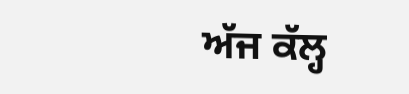ਅੱਜ ਕੱਲ੍ਹ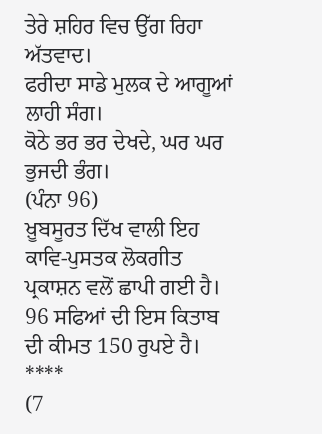ਤੇਰੇ ਸ਼ਹਿਰ ਵਿਚ ਉੱਗ ਰਿਹਾ ਅੱਤਵਾਦ।
ਫਰੀਦਾ ਸਾਡੇ ਮੁਲਕ ਦੇ ਆਗੂਆਂ ਲਾਹੀ ਸੰਗ।
ਕੋਠੇ ਭਰ ਭਰ ਦੇਖਦੇ, ਘਰ ਘਰ ਭੁਜਦੀ ਭੰਗ।
(ਪੰਨਾ 96)
ਖ਼ੂਬਸੂਰਤ ਦਿੱਖ ਵਾਲੀ ਇਹ
ਕਾਵਿ-ਪੁਸਤਕ ਲੋਕਗੀਤ ਪ੍ਰਕਾਸ਼ਨ ਵਲੋਂ ਛਾਪੀ ਗਈ ਹੈ। 96 ਸਫਿਆਂ ਦੀ ਇਸ ਕਿਤਾਬ
ਦੀ ਕੀਮਤ 150 ਰੁਪਏ ਹੈ।
****
(7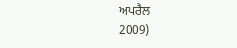ਅਪਰੈਲ
2009)